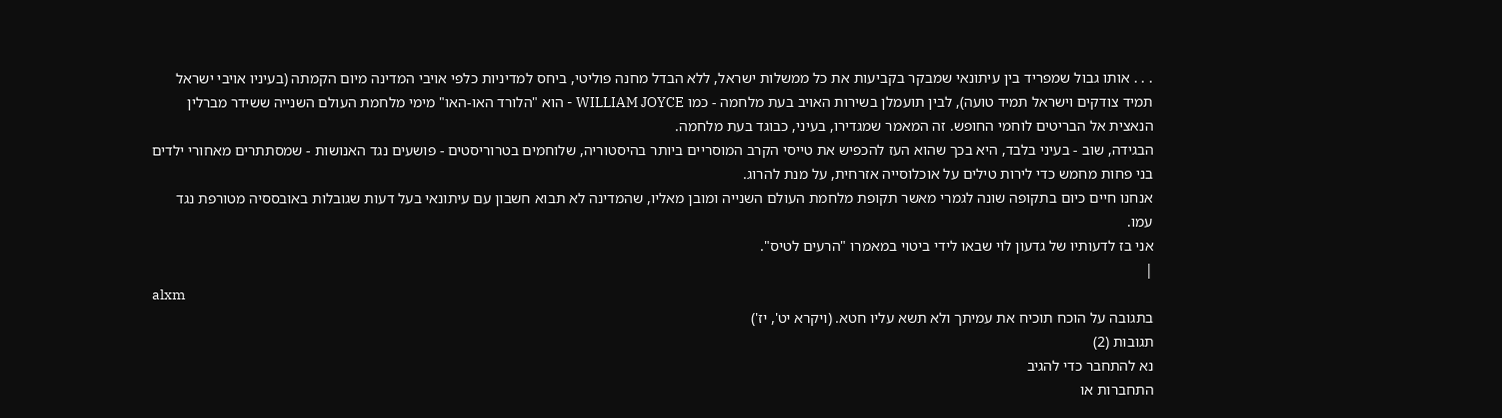. . . אותו גבול שמפריד בין עיתונאי שמבקר בקביעות את כל ממשלות ישראל, ללא הבדל מחנה פוליטי, ביחס למדיניות כלפי אויבי המדינה מיום הקמתה (בעיניו אויבי ישראל תמיד צודקים וישראל תמיד טועה), לבין תועמלן בשירות האויב בעת מלחמה - כמו WILLIAM JOYCE - הוא "הלורד האו-האו" מימי מלחמת העולם השנייה ששידר מברלין הנאצית אל הבריטים לוחמי החופש. זה המאמר שמגדירו, בעיני, כבוגד בעת מלחמה.
הבגידה, שוב - בעיני בלבד, היא בכך שהוא העז להכפיש את טייסי הקרב המוסריים ביותר בהיסטוריה, שלוחמים בטרוריסטים - פושעים נגד האנושות - שמסתתרים מאחורי ילדים בני פחות מחמש כדי לירות טילים על אוכלוסייה אזרחית, על מנת להרוג.
אנחנו חיים כיום בתקופה שונה לגמרי מאשר תקופת מלחמת העולם השנייה ומובן מאליו, שהמדינה לא תבוא חשבון עם עיתונאי בעל דעות שגובלות באובססיה מטורפת נגד עמו.
אני בז לדעותיו של גדעון לוי שבאו לידי ביטוי במאמרו "הרעים לטיס".
|
alxm
בתגובה על הוכח תוכיח את עמיתך ולא תשא עליו חטא. (ויקרא יט', יז')
תגובות (2)
נא להתחבר כדי להגיב
התחברות או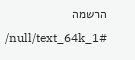הרשמה
/null/text_64k_1#